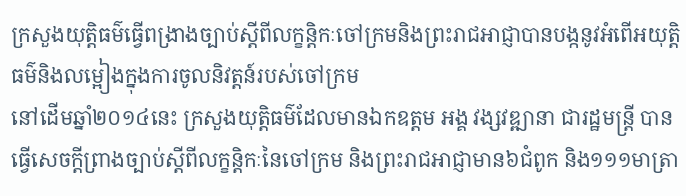ក្រសួងយុត្តិធម៌ធ្វើពង្រាងច្បាប់ស្តីពីលក្ខន្តិកៈចៅក្រមនិងព្រះរាជអាជ្ញាបានបង្កនូវអំពើអយុត្តិធម៌និងលម្អៀងក្នុងការចូលនិវត្តន៍របស់ចៅក្រម
នៅដើមឆ្នាំ២០១៤នេះ ក្រសួងយុត្តិធម៌ដែលមានឯកឧត្តម អង្គ វង្សវឌ្ឍានា ជារដ្ឋមន្ត្រី បានធ្វើសេចក្តីព្រាងច្បាប់ស្តីពីលក្ខន្តិកៈនៃចៅក្រម និងព្រះរាជអាជ្ញាមាន៦ជំពូក និង១១១មាត្រា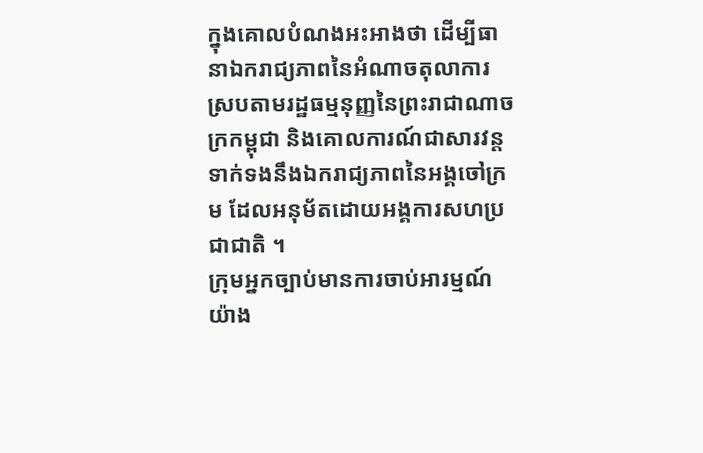ក្នុងគោលបំណងអះអាងថា ដើម្បីធានាឯករាជ្យភាពនៃអំណាចតុលាការស្របតាមរដ្ឋធម្មនុញ្ញនៃព្រះរាជាណាចក្រកម្ពុជា និងគោលការណ៍ជាសារវន្តទាក់ទងនឹងឯករាជ្យភាពនៃអង្គចៅក្រម ដែលអនុម័តដោយអង្គការសហប្រជាជាតិ ។
ក្រុមអ្នកច្បាប់មានការចាប់អារម្មណ៍យ៉ាង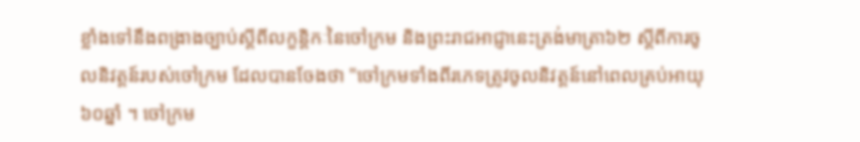ខ្លាំងទៅនឹងពង្រាងច្បាប់ស្តីពីលក្ខន្តិកៈនៃចៅក្រម និងព្រះរាជអាជ្ញានេះត្រង់មាត្រា៦២ ស្តីពីការចូលនិវត្តន៍របស់ចៅក្រម ដែលបានចែងថា "ចៅក្រមទាំងពីរភេទត្រូវចូលនិវត្តន៍នៅពេលគ្រប់អាយុ៦០ឆ្នាំ ។ ចៅក្រម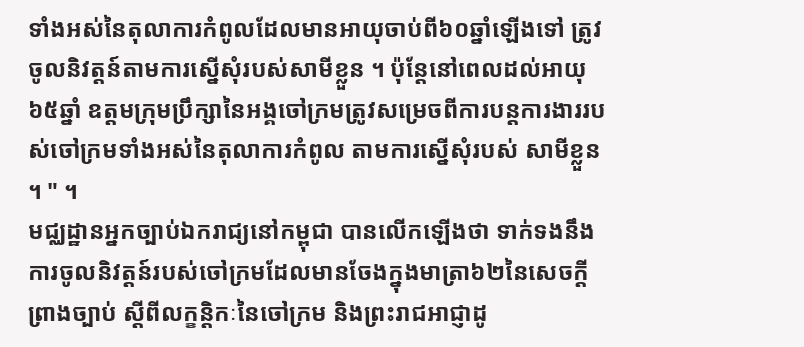ទាំងអស់នៃតុលាការកំពូលដែលមានអាយុចាប់ពី៦០ឆ្នាំឡើងទៅ ត្រូវចូលនិវត្តន៍តាមការស្នើសុំរបស់សាមីខ្លួន ។ ប៉ុន្តែនៅពេលដល់អាយុ៦៥ឆ្នាំ ឧត្តមក្រុមប្រឹក្សានៃអង្គចៅក្រមត្រូវសម្រេចពីការបន្តការងាររបស់ចៅក្រមទាំងអស់នៃតុលាការកំពូល តាមការស្នើសុំរបស់ សាមីខ្លួន ។ " ។
មជ្ឈដ្ឋានអ្នកច្បាប់ឯករាជ្យនៅកម្ពុជា បានលើកឡើងថា ទាក់ទងនឹងការចូលនិវត្តន៍របស់ចៅក្រមដែលមានចែងក្នុងមាត្រា៦២នៃសេចក្តីព្រាងច្បាប់ ស្តីពីលក្ខន្តិកៈនៃចៅក្រម និងព្រះរាជអាជ្ញាដូ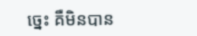ច្នេះ គឺមិនបាន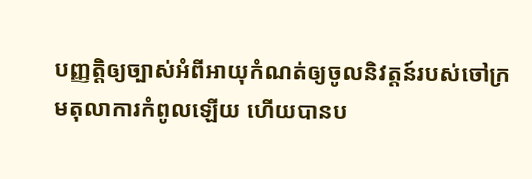បញ្ញត្តិឲ្យច្បាស់អំពីអាយុកំណត់ឲ្យចូលនិវត្តន៍របស់ចៅក្រមតុលាការកំពូលឡើយ ហើយបានប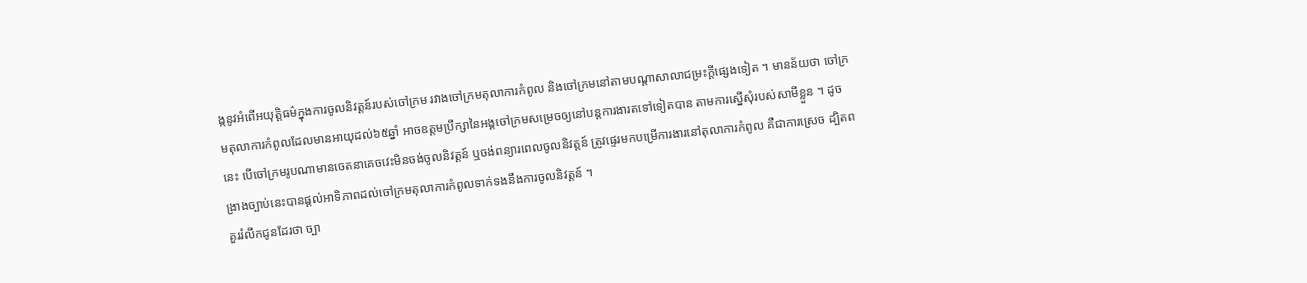ង្កនូវអំពើអយុត្តិធម៌ក្នុងការចូលនិវត្តន៍របស់ចៅក្រម រវាងចៅក្រមតុលាការកំពូល និងចៅក្រមនៅតាមបណ្តាសាលាជម្រះក្តីផ្សេងទៀត ។ មានន័យថា ចៅក្រមតុលាការកំពូលដែលមានអាយុដល់៦៥ឆ្នាំ អាចឧត្តមប្រឹក្សានៃអង្គចៅក្រមសម្រេចឲ្យនៅបន្តការងារតទៅទៀតបាន តាមការស្នើសុំរបស់សាមីខ្លួន ។ ដូចនេះ បើចៅក្រមរូបណាមានចេតនាគេចវេះមិនចង់ចូលនិវត្តន៍ ឬចង់ពន្យារពេលចូលនិវត្តន៍ ត្រូវផ្ទេរមកបម្រើការងារនៅតុលាការកំពូល គឺជាការស្រេច ដ្បិតពង្រាងច្បាប់នេះបានផ្តល់អាទិភាពដល់ចៅក្រមតុលាការកំពូលទាក់ទងនឹងការចូលនិវត្តន៍ ។
គួររំលឹកជូនដែរថា ច្បា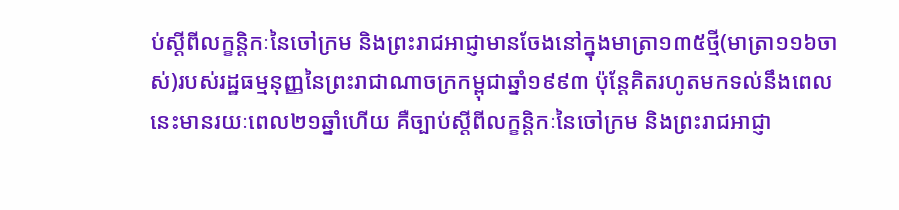ប់ស្តីពីលក្ខន្តិកៈនៃចៅក្រម និងព្រះរាជអាជ្ញាមានចែងនៅក្នុងមាត្រា១៣៥ថ្មី(មាត្រា១១៦ចាស់)របស់រដ្ឋធម្មនុញ្ញនៃព្រះរាជាណាចក្រកម្ពុជាឆ្នាំ១៩៩៣ ប៉ុន្តែគិតរហូតមកទល់នឹងពេលនេះមានរយៈពេល២១ឆ្នាំហើយ គឺច្បាប់ស្តីពីលក្ខន្តិកៈនៃចៅក្រម និងព្រះរាជអាជ្ញា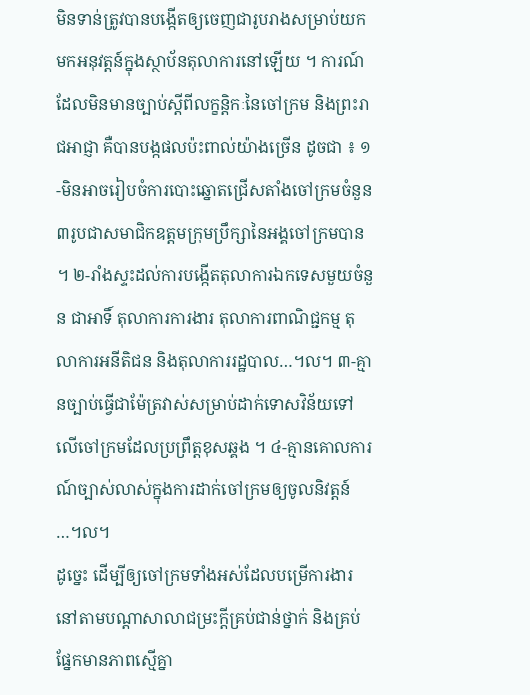មិនទាន់ត្រូវបានបង្កើតឲ្យចេញជារូបរាងសម្រាប់យកមកអនុវត្តន៍ក្នុងស្ថាប័នតុលាការនៅឡើយ ។ ការណ៍ដែលមិនមានច្បាប់ស្តីពីលក្ខន្តិកៈនៃចៅក្រម និងព្រះរាជអាជ្ញា គឺបានបង្កផលប៉ះពាល់យ៉ាងច្រើន ដូចជា ៖ ១-មិនអាចរៀបចំការបោះឆ្នោតជ្រើសតាំងចៅក្រមចំនួន៣រូបជាសមាជិកឧត្តមក្រុមប្រឹក្សានៃអង្គចៅក្រមបាន ។ ២-រាំងស្ទះដល់ការបង្កើតតុលាការឯកទេសមួយចំនួន ជាអាទិ៍ តុលាការការងារ តុលាការពាណិជ្ជកម្ម តុលាការអនីតិជន និងតុលាការរដ្ឋបាល…។ល។ ៣-គ្មានច្បាប់ធ្វើជាម៉ែត្រវាស់សម្រាប់ដាក់ទោសវិន័យទៅលើចៅក្រមដែលប្រព្រឹត្តខុសឆ្គង ។ ៤-គ្មានគោលការណ៍ច្បាស់លាស់ក្នុងការដាក់ចៅក្រមឲ្យចូលនិវត្តន៍ …។ល។
ដូច្នេះ ដើម្បីឲ្យចៅក្រមទាំងអស់ដែលបម្រើការងារនៅតាមបណ្តាសាលាជម្រះក្តីគ្រប់ជាន់ថ្នាក់ និងគ្រប់ផ្នែកមានភាពស្មើគ្នា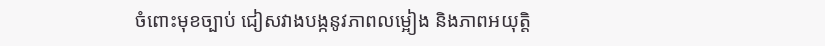ចំពោះមុខច្បាប់ ជៀសវាងបង្កនូវភាពលម្អៀង និងភាពអយុត្តិ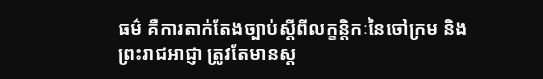ធម៌ គឺការតាក់តែងច្បាប់ស្តីពីលក្ខន្តិកៈនៃចៅក្រម និងព្រះរាជអាជ្ញា ត្រូវតែមានស្ត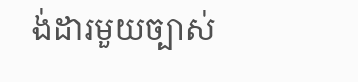ង់ដារមួយច្បាស់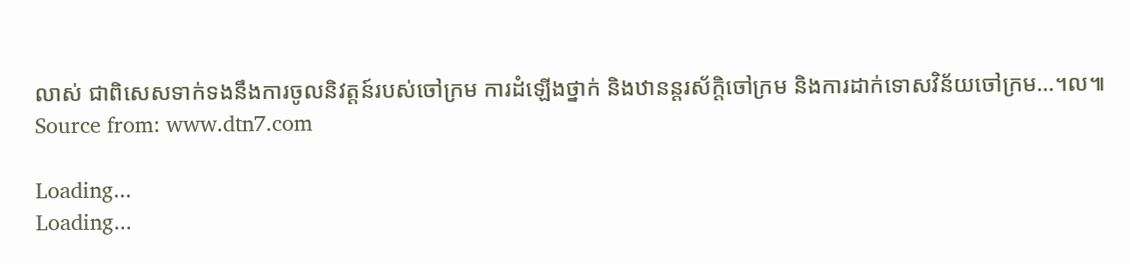លាស់ ជាពិសេសទាក់ទងនឹងការចូលនិវត្តន៍របស់ចៅក្រម ការដំឡើងថ្នាក់ និងឋានន្តរស័ក្តិចៅក្រម និងការដាក់ទោសវិន័យចៅក្រម…។ល៕
Source from: www.dtn7.com

Loading...
Loading...